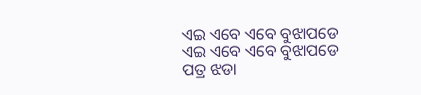ଏଇ ଏବେ ଏବେ ବୁଝାପଡେ
ଏଇ ଏବେ ଏବେ ବୁଝାପଡେ
ପତ୍ର ଝଡା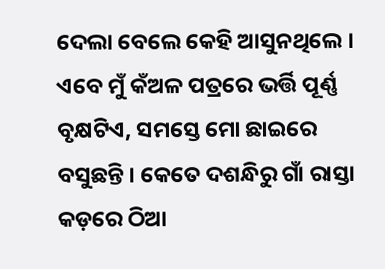ଦେଲା ବେଲେ କେହି ଆସୁନଥିଲେ । ଏବେ ମୁଁ କଁଅଳ ପତ୍ରରେ ଭର୍ତ୍ତି ପୂର୍ଣ୍ଣ ବୃକ୍ଷଟିଏ, ସମସ୍ତେ ମୋ ଛାଇରେ ବସୁଛନ୍ତି । କେତେ ଦଶନ୍ଧିରୁ ଗାଁ ରାସ୍ତା କଡ଼ରେ ଠିଆ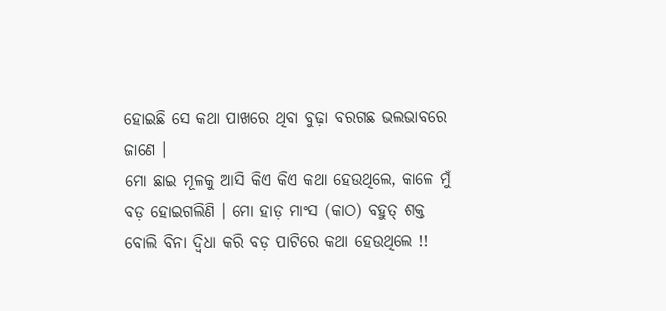ହୋଇଛି ସେ କଥା ପାଖରେ ଥିବା ବୁଢ଼ା ବରଗଛ ଭଲଭାବରେ ଜାଣେ ।
ମୋ ଛାଇ ମୂଳକୁ ଆସି କିଏ କିଏ କଥା ହେଉଥିଲେ, କାଳେ ମୁଁ ବଡ଼ ହୋଇଗଲିଣି । ମୋ ହାଡ଼ ମାଂସ (କାଠ) ବହୁତ୍ ଶକ୍ତ ବୋଲି ବିନା ଦ୍ୱିଧା କରି ବଡ଼ ପାଟିରେ କଥା ହେଉଥିଲେ !!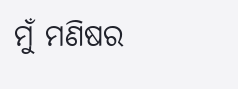ମୁଁ ମଣିଷର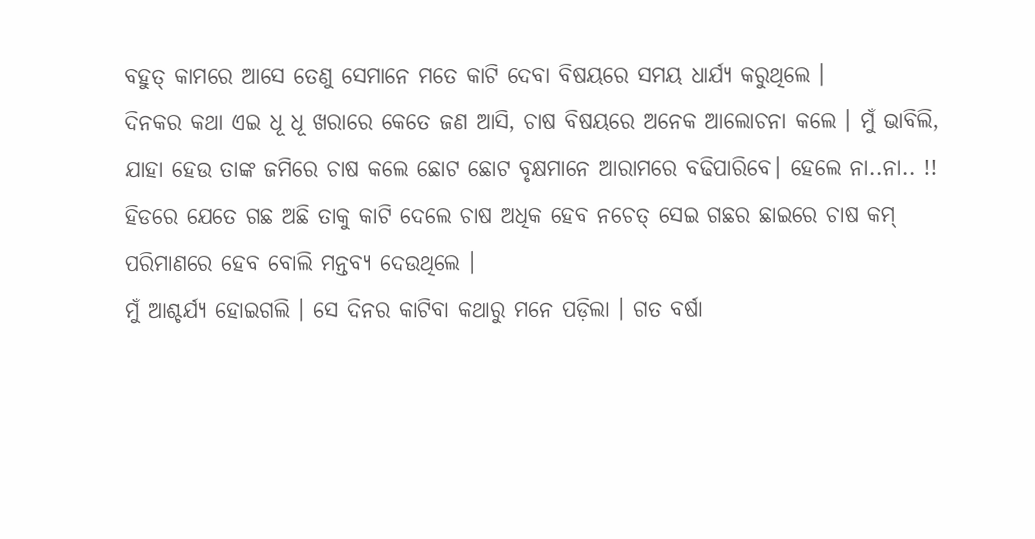ବହୁତ୍ କାମରେ ଆସେ ତେଣୁ ସେମାନେ ମତେ କାଟି ଦେବା ବିଷୟରେ ସମୟ ଧାର୍ଯ୍ୟ କରୁଥିଲେ ।
ଦିନକର କଥା ଏଇ ଧୂ ଧୂ ଖରାରେ କେତେ ଜଣ ଆସି, ଚାଷ ବିଷୟରେ ଅନେକ ଆଲୋଚନା କଲେ । ମୁଁ ଭାବିଲି, ଯାହା ହେଉ ତାଙ୍କ ଜମିରେ ଚାଷ କଲେ ଛୋଟ ଛୋଟ ବୃକ୍ଷମାନେ ଆରାମରେ ବଢିପାରିବେ। ହେଲେ ନା..ନା.. !! ହିଡରେ ଯେତେ ଗଛ ଅଛି ତାକୁ କାଟି ଦେଲେ ଚାଷ ଅଧିକ ହେବ ନଚେତ୍ ସେଇ ଗଛର ଛାଇରେ ଚାଷ କମ୍ ପରିମାଣରେ ହେବ ବୋଲି ମନ୍ତବ୍ୟ ଦେଉଥିଲେ ।
ମୁଁ ଆଶ୍ଚର୍ଯ୍ୟ ହୋଇଗଲି । ସେ ଦିନର କାଟିବା କଥାରୁ ମନେ ପଡ଼ିଲା । ଗତ ବର୍ଷା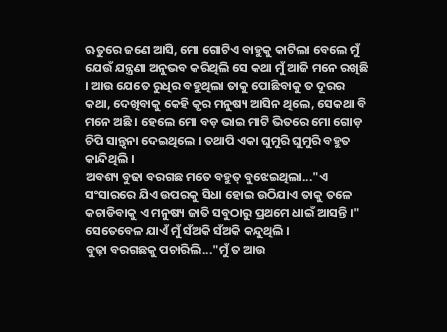ଋତୁରେ ଜଣେ ଆସି, ମୋ ଗୋଟିଏ ବାହୁକୁ କାଟିଲା ବେଲେ ମୁଁ ଯେଉଁ ଯନ୍ତ୍ରଣା ଅନୁଭବ କରିଥିଲି ସେ କଥା ମୁଁ ଆଜି ମନେ ରଖିଛି । ଆଉ ଯେତେ ରୁଧିର ବହୁଥିଲା ତାକୁ ପୋଛିବାକୁ ତ ଦୂରର କଥା, ଦେଖିବାକୁ କେହି କୃର ମନୁଷ୍ୟ ଆସିନ ଥିଲେ, ସେକଥା ବି ମନେ ଅଛି । ହେଲେ ମୋ ବଡ଼ ଭାଇ ମାଟି ଭିତରେ ମୋ ଗୋଡ଼ ଚିପି ସାନ୍ତ୍ବନା ଦେଇଥିଲେ । ତଥାପି ଏକା ଘୁମୁରି ଘୁମୁରି ବହୁତ କାନ୍ଦିଥିଲି ।
ଅବଶ୍ୟ ବୁଢା ବରଗଛ ମତେ ବହୁତ୍ ବୁଝେଇଥିଲା..."ଏ ସଂସାରରେ ଯିଏ ଉପରକୁ ସିଧା ହୋଇ ଉଠିଯାଏ ତାକୁ ତଳେ କଚାଡିବାକୁ ଏ ମନୁଷ୍ୟ ଜାତି ସବୁଠାରୁ ପ୍ରଥମେ ଧାଇଁ ଆସନ୍ତି ।"
ସେତେବେଳ ଯାଏଁ ମୁଁ ସଁଅକି ସଁଅକି କନ୍ଦୁଥିଲି ।
ବୁଢ଼ା ବରଗଛକୁ ପଚାରିଲି..."ମୁଁ ତ ଆଉ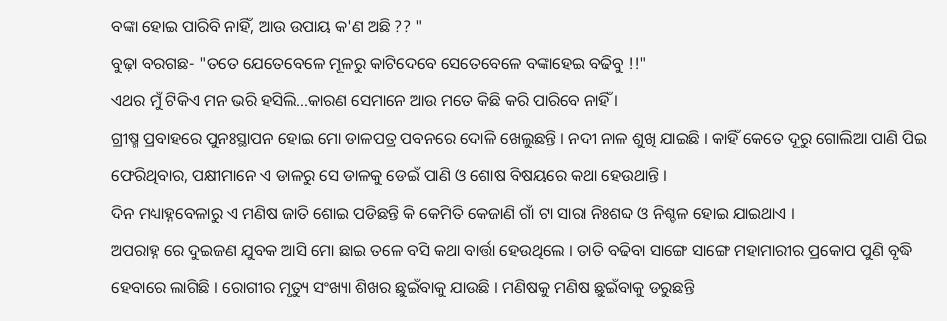ବଙ୍କା ହୋଇ ପାରିବି ନାହିଁ, ଆଉ ଉପାୟ କ'ଣ ଅଛି ?? "
ବୁଢ଼ା ବରଗଛ- "ତତେ ଯେତେବେଳେ ମୂଳରୁ କାଟିଦେବେ ସେତେବେଳେ ବଙ୍କାହେଇ ବଢିବୁ !!"
ଏଥର ମୁଁ ଟିକିଏ ମନ ଭରି ହସିଲି...କାରଣ ସେମାନେ ଆଉ ମତେ କିଛି କରି ପାରିବେ ନାହିଁ ।
ଗ୍ରୀଷ୍ମ ପ୍ରବାହରେ ପୁନଃସ୍ଥାପନ ହୋଇ ମୋ ଡାଳପତ୍ର ପବନରେ ଦୋଳି ଖେଲୁଛନ୍ତି । ନଦୀ ନାଳ ଶୁଖି ଯାଇଛି । କାହିଁ କେତେ ଦୂରୁ ଗୋଲିଆ ପାଣି ପିଇ ଫେରିଥିବାର, ପକ୍ଷୀମାନେ ଏ ଡାଳରୁ ସେ ଡାଳକୁ ଡେଇଁ ପାଣି ଓ ଶୋଷ ବିଷୟରେ କଥା ହେଉଥାନ୍ତି ।
ଦିନ ମଧ୍ୟାହ୍ନବେଳାରୁ ଏ ମଣିଷ ଜାତି ଶୋଇ ପଡିଛନ୍ତି କି କେମିତି କେଜାଣି ଗାଁ ଟା ସାରା ନିଃଶବ୍ଦ ଓ ନିଶ୍ଚଳ ହୋଇ ଯାଇଥାଏ ।
ଅପରାହ୍ନ ରେ ଦୁଇଜଣ ଯୁବକ ଆସି ମୋ ଛାଇ ତଳେ ବସି କଥା ବାର୍ତ୍ତା ହେଉଥିଲେ । ତାତି ବଢିବା ସାଙ୍ଗେ ସାଙ୍ଗେ ମହାମାରୀର ପ୍ରକୋପ ପୁଣି ବୃଦ୍ଧି ହେବାରେ ଲାଗିଛି । ରୋଗୀର ମୃତ୍ୟୁ ସଂଖ୍ୟା ଶିଖର ଛୁଇଁବାକୁ ଯାଉଛି । ମଣିଷକୁ ମଣିଷ ଛୁଇଁବାକୁ ଡରୁଛନ୍ତି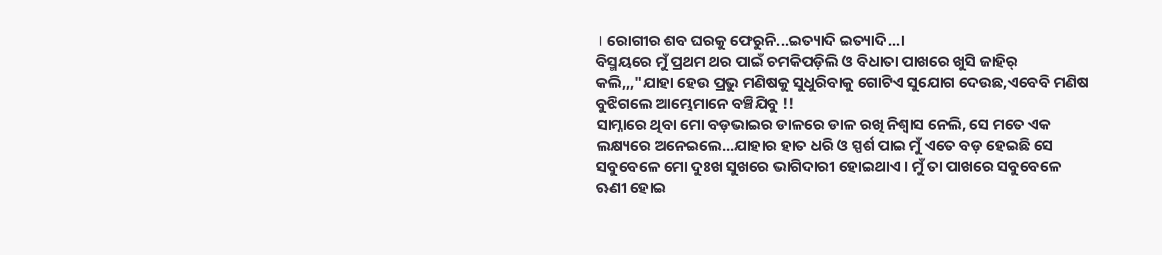। ରୋଗୀର ଶବ ଘରକୁ ଫେରୁନି...ଇତ୍ୟାଦି ଇତ୍ୟାଦି...।
ବିସ୍ମୟରେ ମୁଁ ପ୍ରଥମ ଥର ପାଇଁ ଚମକିପଡ଼ିଲି ଓ ବିଧାତା ପାଖରେ ଖୁସି ଜାହିର୍ କଲି,,,"ଯାହା ହେଉ ପ୍ରଭୁ ମଣିଷକୁ ସୁଧୁରିବାକୁ ଗୋଟିଏ ସୁଯୋଗ ଦେଉଛ,ଏବେବି ମଣିଷ ବୁଝିଗଲେ ଆମ୍ଭେମାନେ ବଞ୍ଚିଯିବୁ !!
ସାମ୍ନାରେ ଥିବା ମୋ ବଡ଼ଭାଇର ଡାଳରେ ଡାଳ ରଖି ନିଶ୍ବାସ ନେଲି, ସେ ମତେ ଏକ ଲକ୍ଷ୍ୟରେ ଅନେଇଲେ...ଯାହାର ହାତ ଧରି ଓ ସ୍ପର୍ଶ ପାଇ ମୁଁ ଏତେ ବଡ଼ ହେଇଛି ସେ ସବୁବେଳେ ମୋ ଦୁଃଖ ସୁଖରେ ଭାଗିଦାରୀ ହୋଇଥାଏ । ମୁଁ ତା ପାଖରେ ସବୁବେଳେ ଋଣୀ ହୋଇ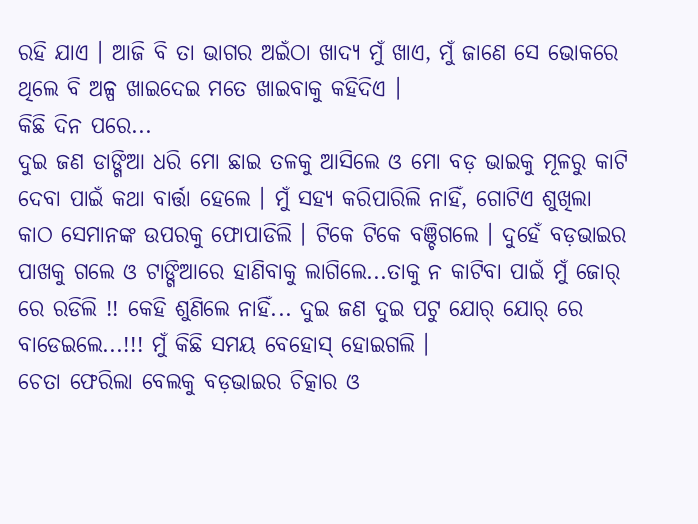ରହି ଯାଏ । ଆଜି ବି ତା ଭାଗର ଅଇଁଠା ଖାଦ୍ୟ ମୁଁ ଖାଏ, ମୁଁ ଜାଣେ ସେ ଭୋକରେ ଥିଲେ ବି ଅଳ୍ପ ଖାଇଦେଇ ମତେ ଖାଇବାକୁ କହିଦିଏ ।
କିଛି ଦିନ ପରେ...
ଦୁଇ ଜଣ ଡାଙ୍ଗିଆ ଧରି ମୋ ଛାଇ ତଳକୁ ଆସିଲେ ଓ ମୋ ବଡ଼ ଭାଇକୁ ମୂଳରୁ କାଟି ଦେବା ପାଇଁ କଥା ବାର୍ତ୍ତା ହେଲେ । ମୁଁ ସହ୍ୟ କରିପାରିଲି ନାହିଁ, ଗୋଟିଏ ଶୁଖିଲା କାଠ ସେମାନଙ୍କ ଉପରକୁ ଫୋପାଡିଲି । ଟିକେ ଟିକେ ବଞ୍ଚିଗଲେ । ଦୁହେଁ ବଡ଼ଭାଇର ପାଖକୁ ଗଲେ ଓ ଟାଙ୍ଗିଆରେ ହାଣିବାକୁ ଲାଗିଲେ...ତାକୁ ନ କାଟିବା ପାଇଁ ମୁଁ ଜୋର୍ ରେ ରଡିଲି !! କେହି ଶୁଣିଲେ ନାହିଁ... ଦୁଇ ଜଣ ଦୁଇ ପଟୁ ଯୋର୍ ଯୋର୍ ରେ ବାଡେଇଲେ...!!! ମୁଁ କିଛି ସମୟ ବେହୋସ୍ ହୋଇଗଲି ।
ଚେତା ଫେରିଲା ବେଲକୁ ବଡ଼ଭାଇର ଚିତ୍କାର ଓ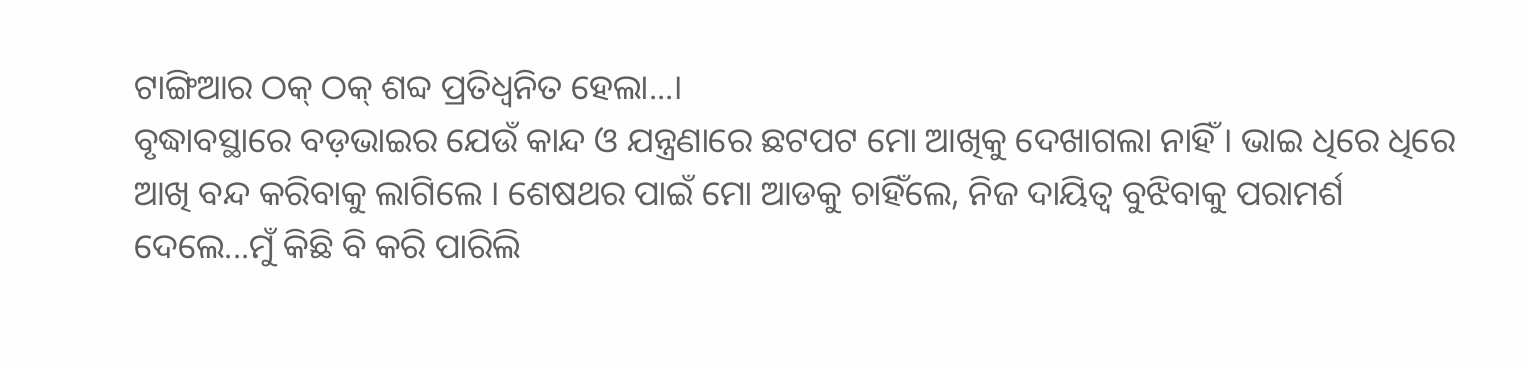ଟାଙ୍ଗିଆର ଠକ୍ ଠକ୍ ଶବ୍ଦ ପ୍ରତିଧ୍ୱନିତ ହେଲା...।
ବୃଦ୍ଧାବସ୍ଥାରେ ବଡ଼ଭାଇର ଯେଉଁ କାନ୍ଦ ଓ ଯନ୍ତ୍ରଣାରେ ଛଟପଟ ମୋ ଆଖିକୁ ଦେଖାଗଲା ନାହିଁ । ଭାଇ ଧିରେ ଧିରେ ଆଖି ବନ୍ଦ କରିବାକୁ ଲାଗିଲେ । ଶେଷଥର ପାଇଁ ମୋ ଆଡକୁ ଚାହିଁଲେ, ନିଜ ଦାୟିତ୍ବ ବୁଝିବାକୁ ପରାମର୍ଶ ଦେଲେ...ମୁଁ କିଛି ବି କରି ପାରିଲି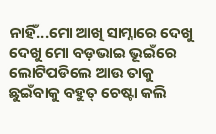ନାହିଁ...ମୋ ଆଖି ସାମ୍ନାରେ ଦେଖୁ ଦେଖୁ ମୋ ବଡ଼ଭାଇ ଭୂଇଁରେ ଲୋଟିପଡିଲେ ଆଉ ତାକୁ ଛୁଇଁବାକୁ ବହୁତ୍ ଚେଷ୍ଟା କଲି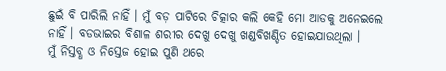ଛୁଇଁ ବି ପାରିଲି ନାହିଁ । ମୁଁ ବଡ଼ ପାଟିରେ ଚିତ୍କାର କଲି କେହି ମୋ ଆଡକୁ ଅନେଇଲେ ନାହିଁ । ବଡଭାଇର ବିଶାଳ ଶରୀର ଦେଖୁ ଦେଖୁ ଖଣ୍ଡବିଖଣ୍ଡିତ ହୋଇଯାଉଥିଲା ।
ମୁଁ ନିସ୍ତବ୍ଧ ଓ ନିସ୍ତେଜ ହୋଇ ପୁଣି ଥରେ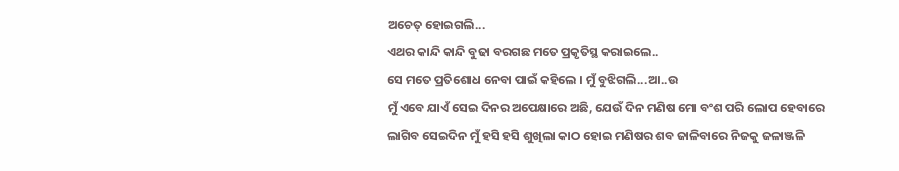ଅଚେତ୍ ହୋଇଗଲି...
ଏଥର କାନ୍ଦି କାନ୍ଦି ବୁଢା ବରଗଛ ମତେ ପ୍ରକୃତିସ୍ଥ କରାଇଲେ..
ସେ ମତେ ପ୍ରତିଶୋଧ ନେବା ପାଇଁ କହିଲେ । ମୁଁ ବୁଝିଗଲି...ଆ..ଉ
ମୁଁ ଏବେ ଯାଏଁ ସେଇ ଦିନର ଅପେକ୍ଷାରେ ଅଛି, ଯେଉଁ ଦିନ ମଣିଷ ମୋ ବଂଶ ପରି ଲୋପ ହେବାରେ ଲାଗିବ ସେଇଦିନ ମୁଁ ହସି ହସି ଶୁଖିଲା କାଠ ହୋଇ ମଣିଷର ଶବ ଜାଳିବାରେ ନିଜକୁ ଜଳାଞ୍ଜଳି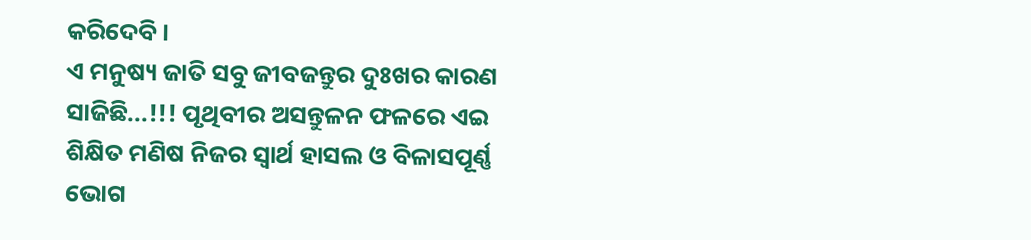କରିଦେବି ।
ଏ ମନୁଷ୍ୟ ଜାତି ସବୁ ଜୀବଜନ୍ତୁର ଦୁଃଖର କାରଣ ସାଜିଛି...!!! ପୃଥିବୀର ଅସନ୍ତୁଳନ ଫଳରେ ଏଇ ଶିକ୍ଷିତ ମଣିଷ ନିଜର ସ୍ବାର୍ଥ ହାସଲ ଓ ବିଳାସପୂର୍ଣ୍ଣ ଭୋଗ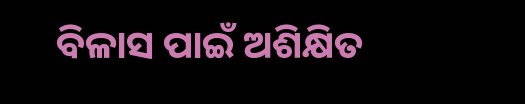ବିଳାସ ପାଇଁ ଅଶିକ୍ଷିତ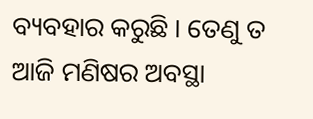ବ୍ୟବହାର କରୁଛି । ତେଣୁ ତ ଆଜି ମଣିଷର ଅବସ୍ଥା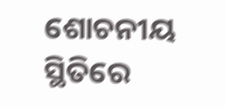ଶୋଚନୀୟ ସ୍ଥିତିରେ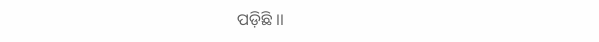ପଡ଼ିଛି ।।